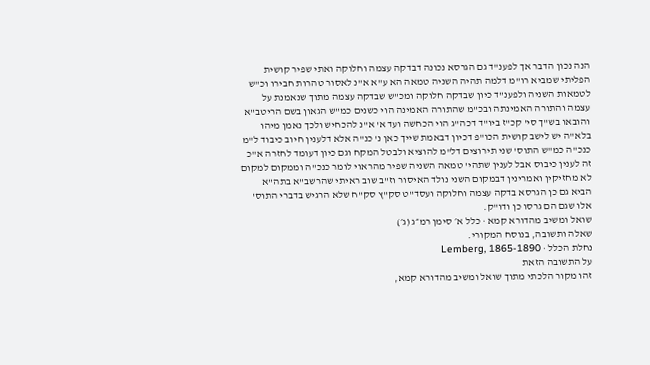הנה נכון הדבר אך לפענ"ד גם הגרסא נכונה דבדקה עצמה וחלוקה ואתי שפיר קושית הפליתי שמביא רו"מ דלמה תהיה השניה טמאה הא ע"א א"נ לאסור טהרות חבירו וכ"ש לטמאות השניה ולפענ"ד כיון שבדקה חלוקה ומכ"ש שבדקה עצמה מתוך שנאמנת על עצמה והתורה האמינתה ובכ"מ שהתורה האמינה הוי כשנים כמ"ש הגאון בשם הריטב"א והובאו בש"ך סי' קכ"ז ביו"ד דכה"ג הוי הכחשה ועד א' א"נ להכחיש ולכך נאמן מיהו בלא"ה יש לישב קושית הכו"פ דכיון דבאמת שייך כאן נ' כנ"ה אלא דלענין חיוב כיבוד ל"מ כנכ"ה כמ"ש התוס' שני תירוצים דל"מ להוציא ולבטל המקח וגם כיון דעומד לחזרה א"כ זה לענין כיבוס אבל לענין שתהי' טמאה השניה שפיר מהראוי לומר כנכ"ה וממקום למקום לא מחזיקין ואמרינין דבמקום השני נולד האיסור וז"ב שוב ראיתי שהרשב"א בתה"א הביא גם כן הגרסא בדקה עצמה וחלוקה ועסד"ט סק"ץ סק"ח שלא הרגיש בדברי התוס' אלו שגם הם גרסו כן ודו"ק.
שואל ומשיב מהדורא קמא · כלל א׳ סימן רמ״ג (ג׳)
שאלה ותשובה, בנוסח המקורי.
נחלת הכלל · Lemberg, 1865-1890
על התשובה הזאת
זהו מקור הלכתי מתוך שואל ומשיב מהדורא קמא,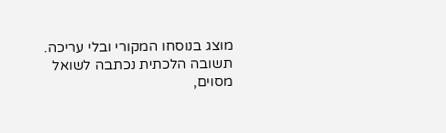מוצג בנוסחו המקורי ובלי עריכה. תשובה הלכתית נכתבה לשואל מסוים,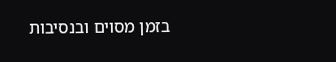בזמן מסוים ובנסיבות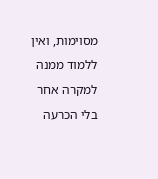מסוימות, ואין ללמוד ממנה למקרה אחר בלי הכרעה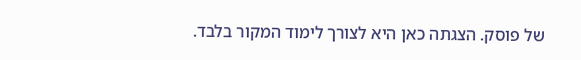של פוסק. הצגתה כאן היא לצורך לימוד המקור בלבד.